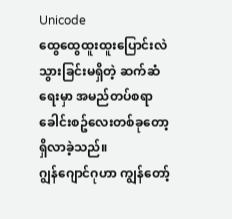Unicode
ထွေထွေထူးထူးပြောင်းလဲသွားခြင်းမရှိတဲ့ ဆက်ဆံရေးမှာ အမည်တပ်စရာ ခေါင်းစဥ်လေးတစ်ခုတော့ရှိလာခဲ့သည်။
ဂျွန်ဂျောင်ဂုဟာ ကျွန်တော့်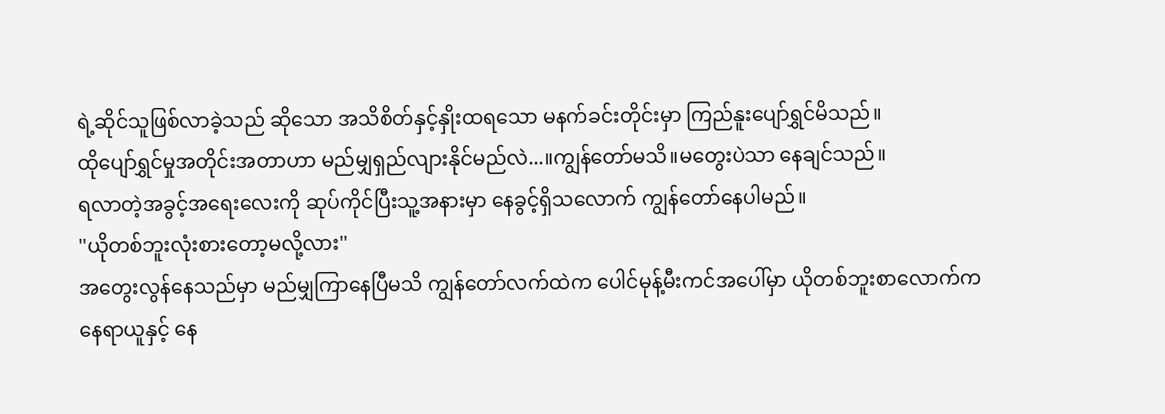ရဲ့ဆိုင်သူဖြစ်လာခဲ့သည် ဆိုသော အသိစိတ်နှင့်နှိုးထရသော မနက်ခင်းတိုင်းမှာ ကြည်နူးပျော်ရွှင်မိသည်။
ထိုပျော်ရွှင်မှုအတိုင်းအတာဟာ မည်မျှရှည်လျားနိုင်မည်လဲ...။ကျွန်တော်မသိ။မတွေးပဲသာ နေချင်သည်။
ရလာတဲ့အခွင့်အရေးလေးကို ဆုပ်ကိုင်ပြီးသူ့အနားမှာ နေခွင့်ရှိသလောက် ကျွန်တော်နေပါမည်။
''ယိုတစ်ဘူးလုံးစားတော့မလို့လား''
အတွေးလွန်နေသည်မှာ မည်မျှကြာနေပြီမသိ ကျွန်တော်လက်ထဲက ပေါင်မုန့်မီးကင်အပေါ်မှာ ယိုတစ်ဘူးစာလောက်က နေရာယူနှင့် နေ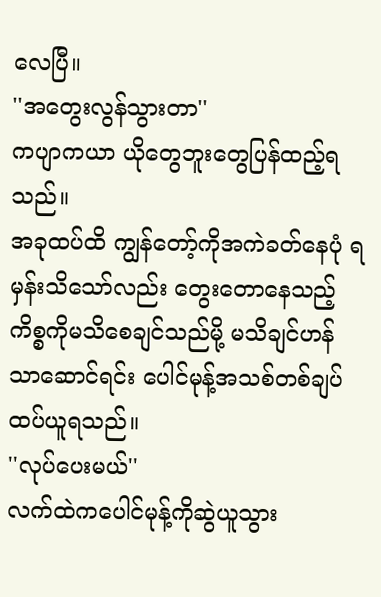လေပြီ။
''အတွေးလွန်သွားတာ''
ကပျာကယာ ယိုတွေဘူးတွေပြန်ထည့်ရသည်။
အခုထပ်ထိ ကျွန်တော့်ကိုအကဲခတ်နေပုံ ရမှန်းသိသော်လည်း တွေးတောနေသည့်ကိစ္စကိုမသိစေချင်သည်မို့ မသိချင်ဟန်သာဆောင်ရင်း ပေါင်မုန့်အသစ်တစ်ချပ် ထပ်ယူရသည်။
''လုပ်ပေးမယ်''
လက်ထဲကပေါင်မုန့်ကိုဆွဲယူသွား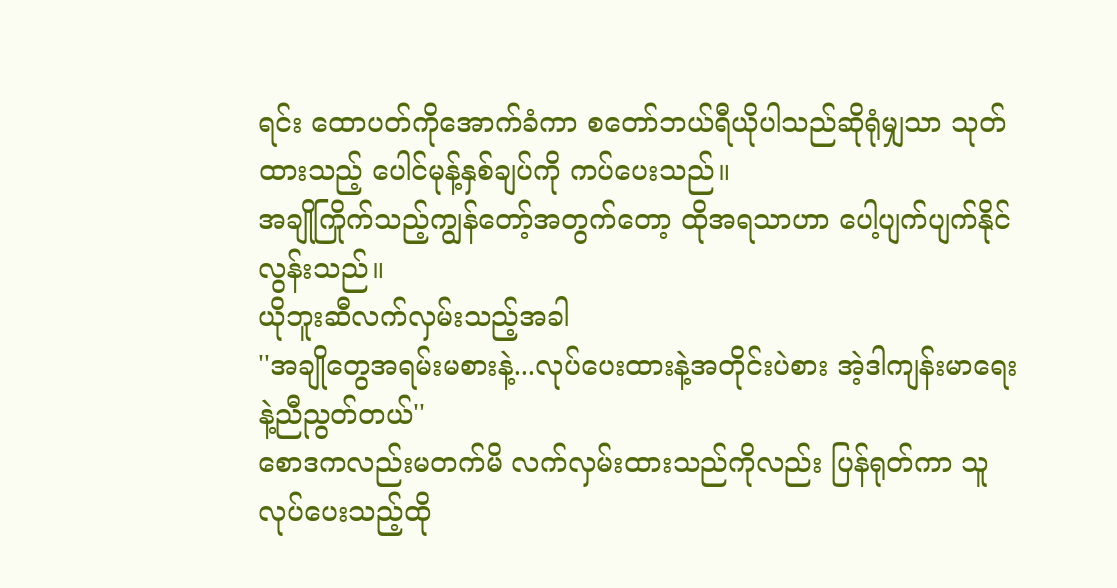ရင်း ထောပတ်ကိုအောက်ခံကာ စတော်ဘယ်ရီယိုပါသည်ဆိုရုံမျှသာ သုတ်ထားသည့် ပေါင်မုန့်နှစ်ချပ်ကို ကပ်ပေးသည်။
အချိုကြိုက်သည့်ကျွန်တော့်အတွက်တော့ ထိုအရသာဟာ ပေါ့ပျက်ပျက်နိုင်လွန်းသည်။
ယိုဘူးဆီလက်လှမ်းသည့်အခါ
''အချိုတွေအရမ်းမစားနဲ့...လုပ်ပေးထားနဲ့အတိုင်းပဲစား အဲ့ဒါကျန်းမာရေးနဲ့ညီညွတ်တယ်''
စောဒကလည်းမတက်မိ လက်လှမ်းထားသည်ကိုလည်း ပြန်ရုတ်ကာ သူလုပ်ပေးသည့်ထို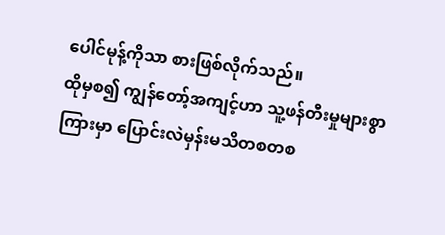ပေါင်မုန့်ကိုသာ စားဖြစ်လိုက်သည်။
ထိုမှစ၍ ကျွန်တော့်အကျင့်ဟာ သူ့ဖန်တီးမှုများစွာကြားမှာ ပြောင်းလဲမှန်းမသိတစတစ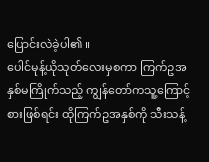ပြောင်းလဲခဲ့ပါ၏ ။
ပေါင်မုန့်ယိုသုတ်လေးမှစကာ ကြက်ဥအနှစ်မကြိုက်သည့် ကျွန်တော်ကသူ့ကြောင့်စားဖြစ်ရင်း ထိုကြက်ဥအနှစ်ကို သီးသန့်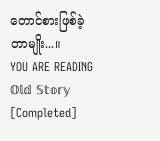တောင်စားဖြစ်ခဲ့တာမျိုး...။
YOU ARE READING
𝕆𝕝𝕕 𝕊𝕥𝕠𝕣𝕪 [Completed]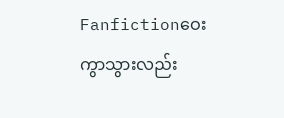Fanfictionဝေးကွာသွားလည်း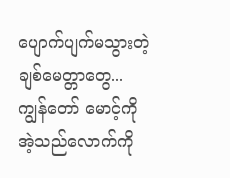ပျောက်ပျက်မသွားတဲ့ ချစ်မေတ္တာတွေ... ကျွန်တော် မောင့်ကို အဲ့သည်လောက်ကို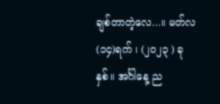ချစ်တာတဲ့လေ...။ မတ်လ(၁၄)ရက် ၊ (၂၀၂၃ ) ခုနှစ်။ အင်္ဂါနေ့ ည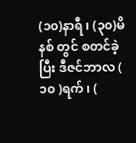(၁၀)နာရီ ၊ (၃၀)မိနစ် တွင် စတင်ခဲ့ပြီး ဒီဇင်ဘာလ ( ၁၀ )ရက် ၊ (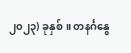၂၀၂၃) ခုနှစ်။ တနင်္ဂနွေ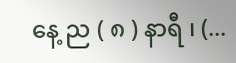နေ့ ည ( ၈ ) နာရီ ၊ (...